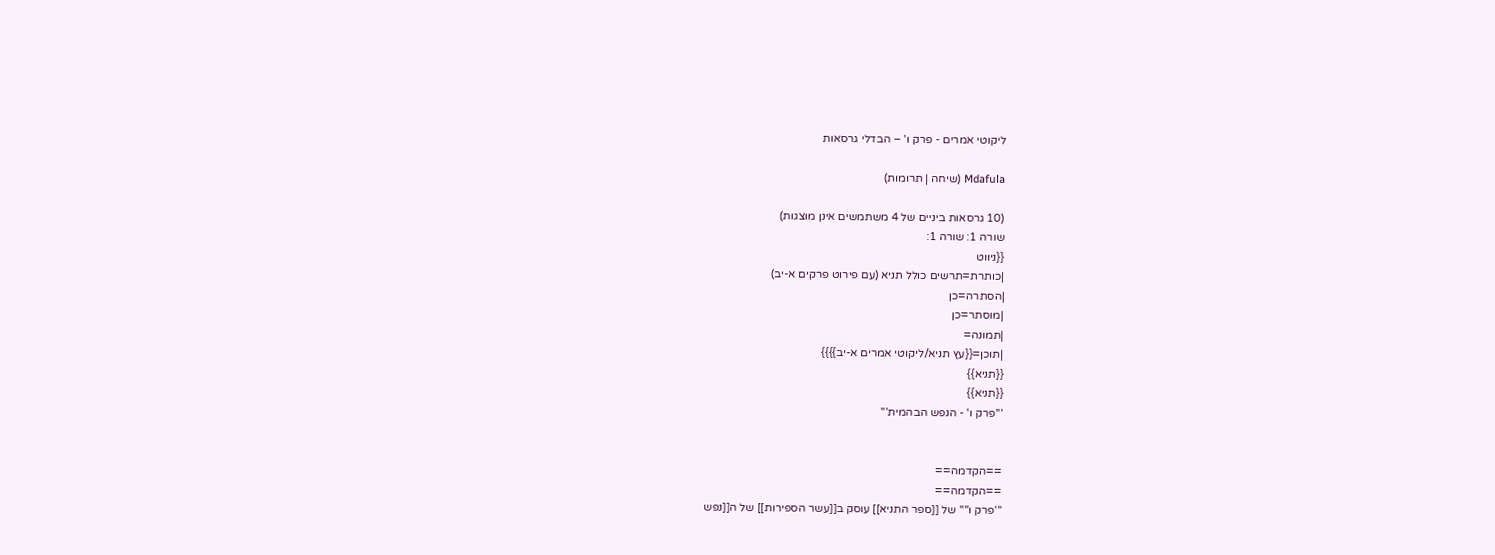ליקוטי אמרים - פרק ו' – הבדלי גרסאות

Mdafula (שיחה | תרומות)

(10 גרסאות ביניים של 4 משתמשים אינן מוצגות)
שורה 1: שורה 1:
{{ניווט
|כותרת=תרשים כולל תניא (עם פירוט פרקים א-יב)
|הסתרה=כן
|מוסתר=כן
|תמונה=
|תוכן={{עץ תניא/ליקוטי אמרים א-יב}}}}
{{תניא}}
{{תניא}}
'''פרק ו' - הנפש הבהמית'''


==הקדמה==
==הקדמה==
'''פרק ו'''' של [[ספר התניא]] עוסק ב[[עשר הספירות]] של ה[[נפש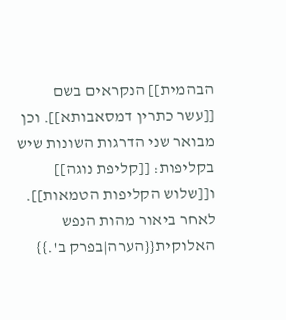הבהמית]] הנקראים בשם [[עשר כתרין דמסאבותא]]. וכן מבואר שני הדרגות השונות שיש בקליפות: [[קליפת נוגה]] ו[[שלוש הקליפות הטמאות]].
לאחר ביאור מהות הנפש האלוקית{{הערה|בפרק ב'.}}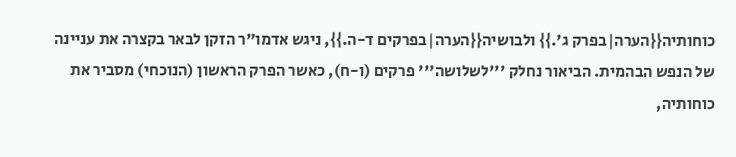כוחותיה{{הערה|בפרק ג'.}} ולבושיה{{הערה|בפרקים ד-ה.}}, ניגש אדמו"ר הזקן לבאר בקצרה את עניינה של הנפש הבהמית. הביאור נחלק '''לשלושה''' פרקים (ו-ח), כאשר הפרק הראשון (הנוכחי) מסביר את כוחותיה,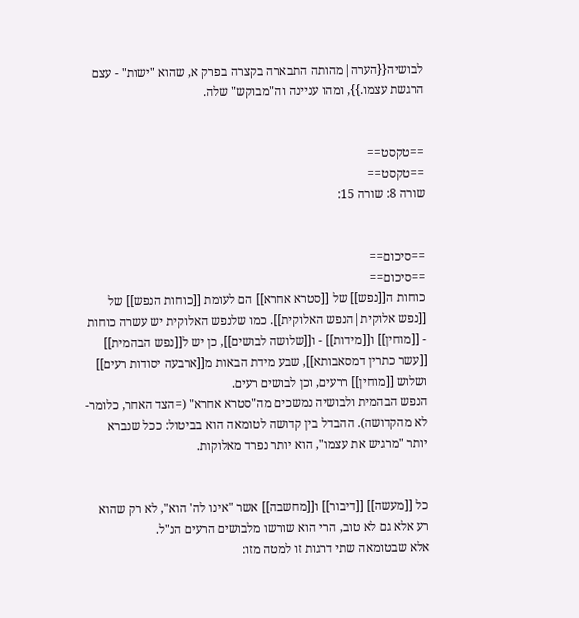לבושיה{{הערה|מהותה התבארה בקצרה בפרק א, שהוא "ישות" - עצם הרגשת עצמו.}}, ומהו עניינה וה"מבוקש" שלה.


==טקסט==
==טקסט==
שורה 8: שורה 15:


==סיכום==
==סיכום==
כוחות ה[[נפש]] של [[סטרא אחרא]] הם לעומת [[כוחות הנפש]] של [[נפש אלוקית|הנפש האלוקית]]. כמו שלנפש האלוקית יש עשרה כוחות - [[מוחין]] ו[[מידות]] - ו[[שלושה לבושים]], כן יש ל[[נפש הבהמית]] [[עשר כתרין דמסאבותא]], שבע מידת הבאות מ[[ארבעה יסודות רעים]] ושלוש [[מוחין]] ררעים, וכן לבושים רעים.
הנפש הבהמית ולבושיה נמשכים מה"סטרא אחרא" (=הצד האחר, כלומר- לא מהקדושה). ההבדל בין קדושה לטומאה הוא בביטול: ככל שנברא יותר "מרגיש את עצמו", הוא יותר נפרד מאלוקות.


כל [[מעשה]] [[דיבור]] ו[[מחשבה]] אשר "אינו לה' הוא", לא רק שהוא רע אלא גם לא טוב, הרי הוא שורשו מלבושים הרעים הנ"ל.
אלא שבטומאה שתי דרגות זו למטה מזו: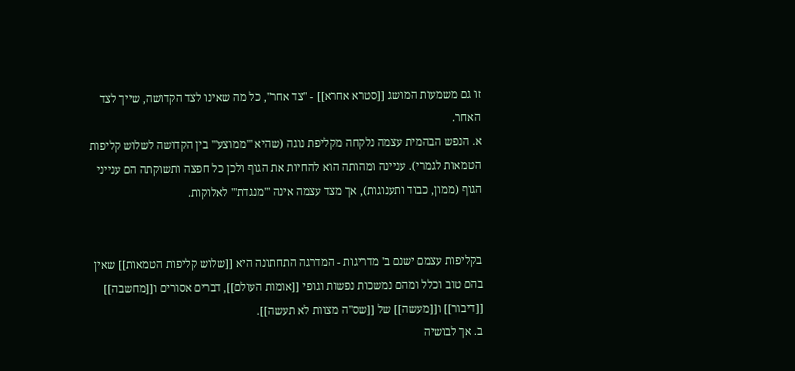זו גם משמעות המושג [[סטרא אחרא]] - "צד אחר", כל מה שאינו לצד הקדושה, שייך לצד האחר.
א. הנפש הבהמית עצמה נלקחה מקליפת נוגה (שהיא '''ממוצע''' בין הקדושה לשלוש קליפות הטמאות לגמרי). עניינה ומהותה הוא להחיות את הגוף ולכן כל חפצה ותשוקתה הם ענייני הגוף (ממון, כבוד ותענוגות), אך מצד עצמה אינה '''מנגדת''' לאלוקות.


בקליפות עצמם ישנם ב' מדריגות - המדרגה התחתונה היא [[שלוש קליפות הטמאות]] שאין בהם טוב וכלל ומהם נמשכות נפשות וגופי [[אומות העולם]], דברים אסורים ו[[מחשבה]] [[דיבור]] ו[[מעשה]] של [[שס"ה מצוות לא תעשה]].
ב. אך לבושיה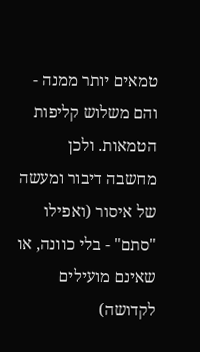טמאים יותר ממנה - והם משלוש קליפות הטמאות. ולכן מחשבה דיבור ומעשה של איסור (ואפילו "סתם" - בלי כוונה, או שאינם מועילים לקדושה)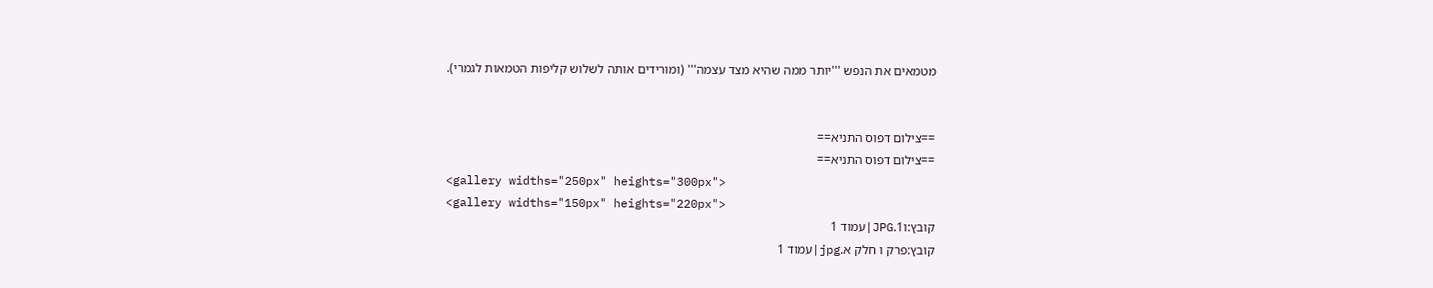מטמאים את הנפש '''יותר ממה שהיא מצד עצמה''' (ומורידים אותה לשלוש קליפות הטמאות לגמרי).


==צילום דפוס התניא==
==צילום דפוס התניא==
<gallery widths="250px" heights="300px">
<gallery widths="150px" heights="220px">
קובץ:ו1.JPG|עמוד 1
קובץ:פרק ו חלק א.jpg|עמוד 1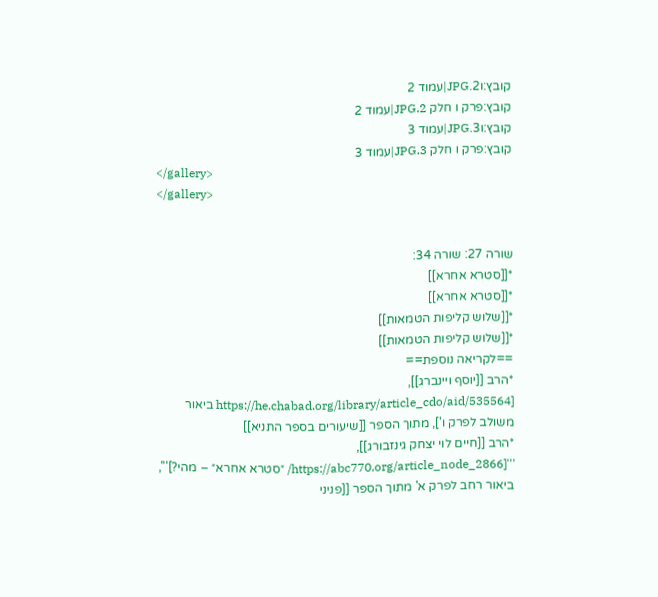קובץ:ו2.JPG|עמוד 2
קובץ:פרק ו חלק 2.JPG|עמוד 2
קובץ:ו3.JPG|עמוד 3
קובץ:פרק ו חלק 3.JPG|עמוד 3
</gallery>
</gallery>


שורה 27: שורה 34:
*[[סטרא אחרא]]
*[[סטרא אחרא]]
*[[שלוש קליפות הטמאות]]
*[[שלוש קליפות הטמאות]]
==לקריאה נוספת==
*הרב [[יוסף ויינברג]], [https://he.chabad.org/library/article_cdo/aid/535564 ביאור משולב לפרק ו'], מתוך הספר [[שיעורים בספר התניא]]
*הרב [[חיים לוי יצחק גינזבורג]], '''[https://abc770.org/article_node_2866/ ״סטרא אחרא״ – מהי?]''', ביאור רחב לפרק א' מתוך הספר [[פניני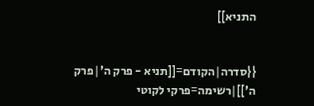התניא]]


{{סדרה|הקודם=[[תניא - פרק ה'|פרק ה']]|רשימה=פרקי לקוטי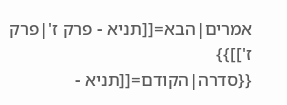אמרים|הבא=[[תניא - פרק ז'|פרק ז']]}}
{{סדרה|הקודם=[[תניא -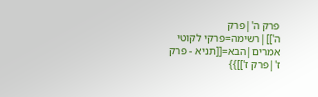פרק ה'|פרק ה']]|רשימה=פרקי לקוטי אמרים|הבא=[[תניא - פרק ז'|פרק ז']]}}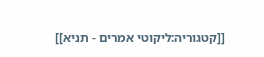[[קטגוריה:ליקוטי אמרים - תניא]]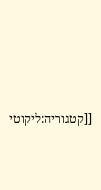[[קטגוריה:ליקוטי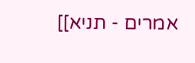אמרים - תניא]]